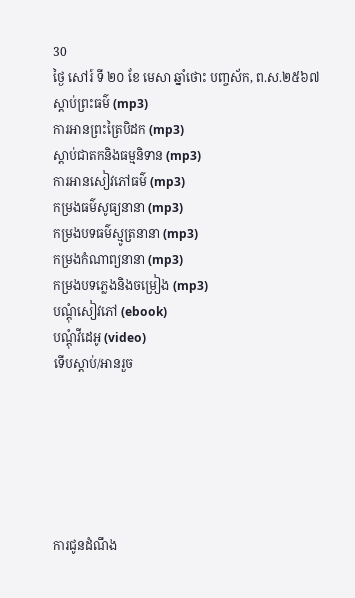30
ថ្ងៃ សៅរ៍ ទី ២០ ខែ មេសា ឆ្នាំថោះ បញ្ចស័ក, ព.ស.២៥៦៧
ស្តាប់ព្រះធម៌ (mp3)
ការអានព្រះត្រៃបិដក (mp3)
ស្តាប់ជាតកនិងធម្មនិទាន (mp3)
ការអានសៀវភៅធម៌ (mp3)
កម្រងធម៌សូធ្យនានា (mp3)
កម្រងបទធម៌ស្មូត្រនានា (mp3)
កម្រងកំណាព្យនានា (mp3)
កម្រងបទភ្លេងនិងចម្រៀង (mp3)
បណ្តុំសៀវភៅ (ebook)
បណ្តុំវីដេអូ (video)
ទើបស្តាប់/អានរួច






ការជូនដំណឹង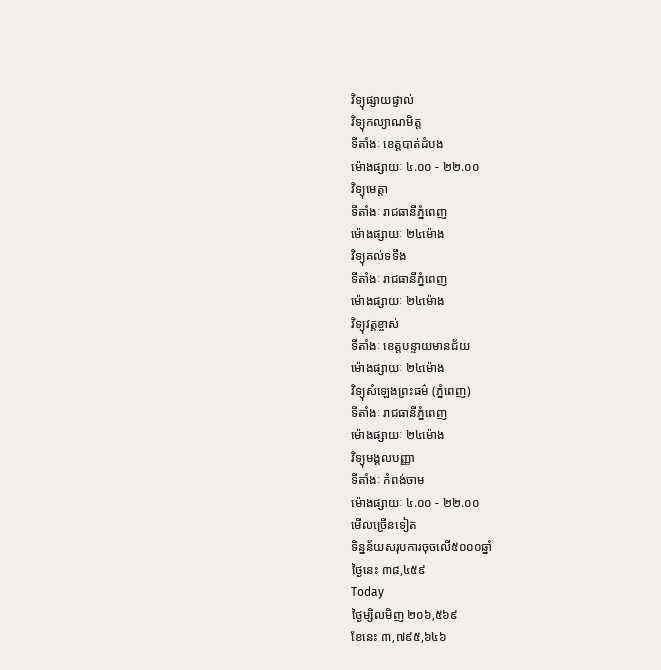វិទ្យុផ្សាយផ្ទាល់
វិទ្យុកល្យាណមិត្ត
ទីតាំងៈ ខេត្តបាត់ដំបង
ម៉ោងផ្សាយៈ ៤.០០ - ២២.០០
វិទ្យុមេត្តា
ទីតាំងៈ រាជធានីភ្នំពេញ
ម៉ោងផ្សាយៈ ២៤ម៉ោង
វិទ្យុគល់ទទឹង
ទីតាំងៈ រាជធានីភ្នំពេញ
ម៉ោងផ្សាយៈ ២៤ម៉ោង
វិទ្យុវត្តខ្ចាស់
ទីតាំងៈ ខេត្តបន្ទាយមានជ័យ
ម៉ោងផ្សាយៈ ២៤ម៉ោង
វិទ្យុសំឡេងព្រះធម៌ (ភ្នំពេញ)
ទីតាំងៈ រាជធានីភ្នំពេញ
ម៉ោងផ្សាយៈ ២៤ម៉ោង
វិទ្យុមង្គលបញ្ញា
ទីតាំងៈ កំពង់ចាម
ម៉ោងផ្សាយៈ ៤.០០ - ២២.០០
មើលច្រើនទៀត
ទិន្នន័យសរុបការចុចលើ៥០០០ឆ្នាំ
ថ្ងៃនេះ ៣៨,៤៥៩
Today
ថ្ងៃម្សិលមិញ ២០៦,៥៦៩
ខែនេះ ៣,៧៩៥,៦៤៦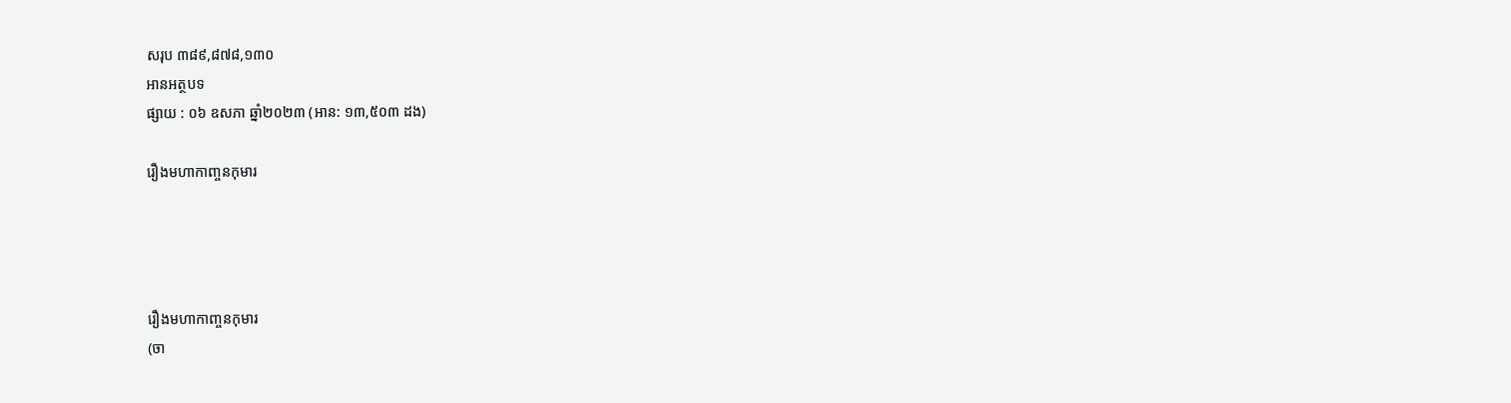សរុប ៣៨៩,៨៧៨,១៣០
អានអត្ថបទ
ផ្សាយ : ០៦ ឧសភា ឆ្នាំ២០២៣ (អាន: ១៣,៥០៣ ដង)

រឿងមហាកាញ្ចនកុមារ




រឿងមហាកាញ្ចនកុមារ
(ចា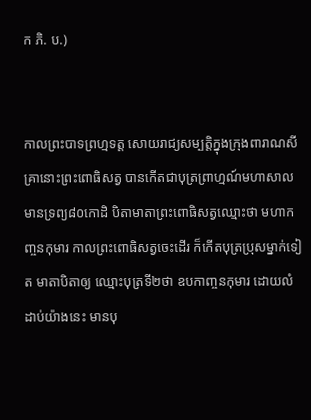ក ភិ. ប.)


កាលព្រះបាទព្រហ្មទត្ត សោយរាជ្យសម្បត្តិក្នុងក្រុងពារាណសី គ្រានោះព្រះពោធិសត្វ បានកើតជាបុត្រព្រាហ្មណ៍មហាសាល មានទ្រព្យ៨០កោដិ បិតាមាតាព្រះពោធិសត្វឈ្មោះថា មហាកញ្ចនកុមារ កាលព្រះពោធិសត្វចេះដើរ ក៏កើតបុត្រប្រុសម្នាក់ទៀត មាតាបិតាឲ្យ ឈ្មោះបុត្រទី២ថា ឧបកាញ្ចនកុមារ ដោយលំដាប់យ៉ាងនេះ មានបុ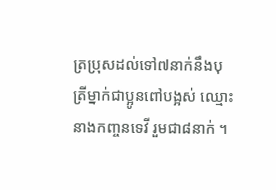ត្រប្រុសដល់ទៅ៧នាក់នឹងបុត្រីម្នាក់ជាប្អូនពៅបង្អស់ ឈ្មោះនាងកញ្ចនទេវី រួមជា៨នាក់ ។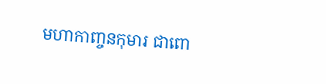មហាកាញ្ចនកុមារ ជាពោ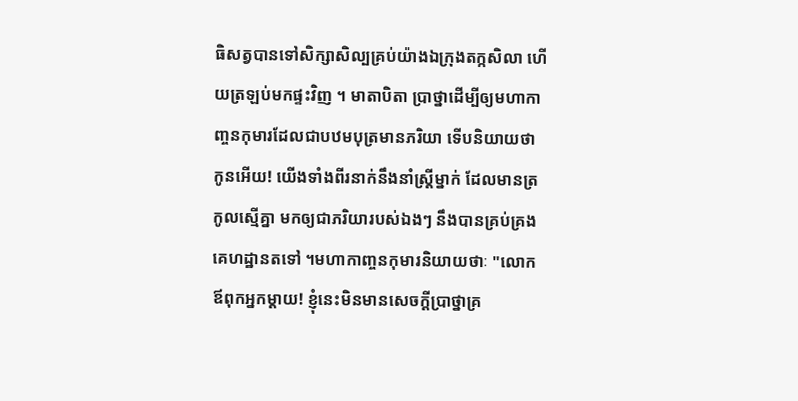ធិសត្វបានទៅសិក្សាសិល្បគ្រប់យ៉ាងឯកុ្រងតក្កសិលា ហើយត្រឡប់មកផ្ទះវិញ ។ មាតាបិតា ប្រាថ្នាដើម្បីឲ្យមហាកាញ្ចនកុមារដែលជាបឋមបុត្រមានភរិយា ទើបនិយាយថា កូនអើយ! យើងទាំងពីរនាក់នឹងនាំស្ត្រីម្នាក់ ដែលមានត្រកូលស្មើគ្នា មកឲ្យជាភរិយារបស់ឯងៗ នឹងបានគ្រប់គ្រងគេហដ្ឋានតទៅ ។មហាកាញ្ចនកុមារនិយាយថាៈ "លោកឪពុកអ្នកម្តាយ! ខ្ញុំនេះមិនមានសេចក្តីប្រាថ្នាគ្រ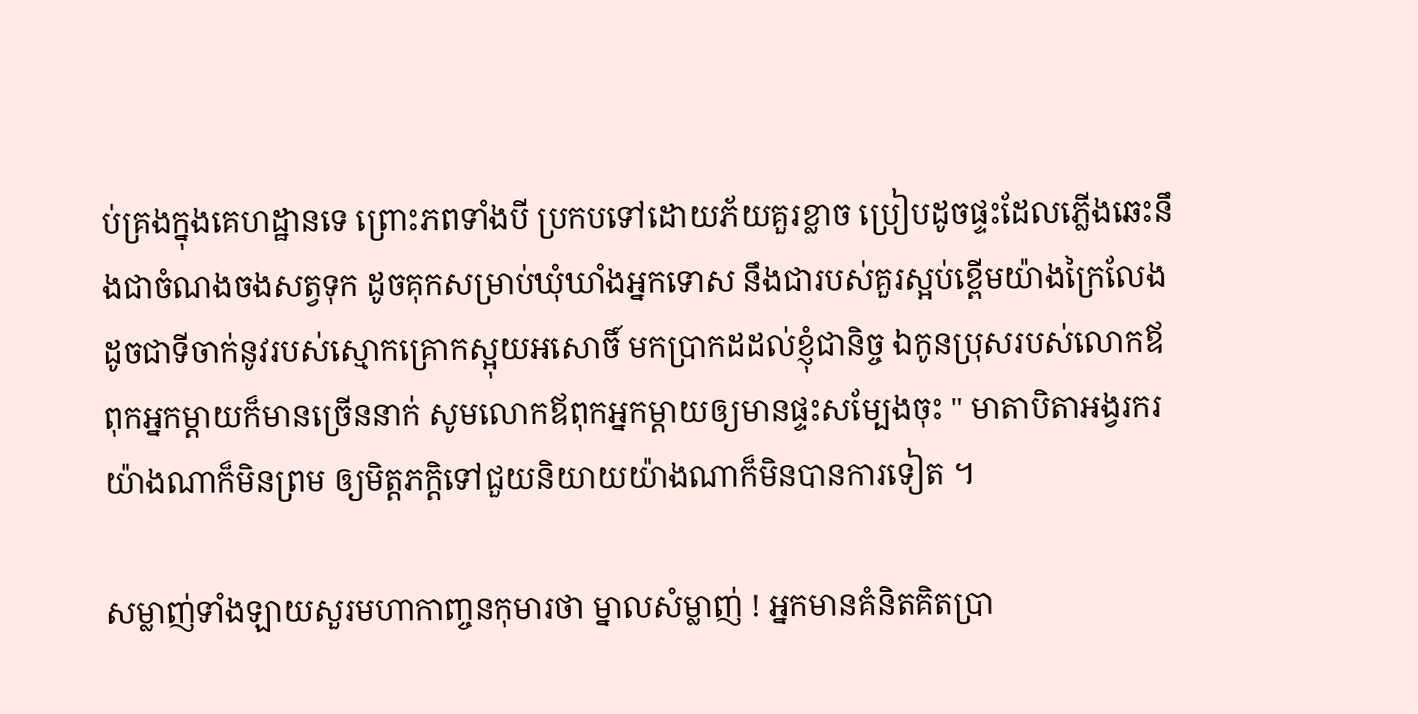ប់គ្រងក្នុងគេហដ្ឋានទេ ព្រោះភពទាំងបី ប្រកបទៅដោយភ័យគួរខ្លាច ប្រៀបដូចផ្ទះដែលភ្លើងឆេះនឹងជាចំណងចងសត្វទុក ដូចគុកសម្រាប់ឃុំឃាំងអ្នកទោស នឹងជារបស់គួរស្អប់ខ្ពើមយ៉ាងក្រៃលែង ដូចជាទីចាក់នូវរបស់ស្មោកគ្រោកស្អុយអសោចិ៍ មកប្រាកដដល់ខ្ញុំជានិច្ច ឯកូនប្រុសរបស់លោកឪពុកអ្នកម្តាយក៏មានច្រើននាក់ សូមលោកឪពុកអ្នកម្តាយឲ្យមានផ្ទះសម្បែងចុះ " មាតាបិតាអង្វរករយ៉ាងណាក៏មិនព្រម ឲ្យមិត្តភក្តិទៅជួយនិយាយយ៉ាងណាក៏មិនបានការទៀត ។

សម្លាញ់ទាំងឡាយសួរមហាកាញ្ចនកុមារថា ម្នាលសំម្លាញ់ ! អ្នកមានគំនិតគិតប្រា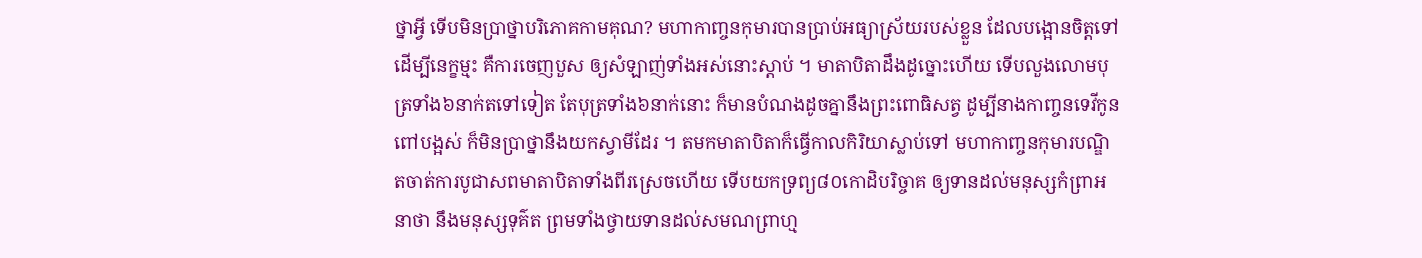ថ្នាអ្វី ទើបមិនប្រាថ្នាបរិភោគកាមគុណ? មហាកាញ្ចនកុមារបានប្រាប់អធ្យាស្រ័យរបស់ខ្លួន ដែលបង្អោនចិត្តទៅដើម្បីនេក្ខម្មះ គឺការចេញបួស ឲ្យសំឡាញ់ទាំងអស់នោះស្តាប់ ។ មាតាបិតាដឹងដូច្នោះហើយ ទើបលួងលោមបុត្រទាំង៦នាក់តទៅទៀត តែបុត្រទាំង៦នាក់នោះ ក៏មានបំណងដូចគ្នានឹងព្រះពោធិសត្វ ដូម្បីនាងកាញ្ចនទេវីកូនពៅបង្អស់ ក៏មិនប្រាថ្នានឹងយកស្វាមីដែរ ។ តមកមាតាបិតាក៏ធ្វើកាលកិរិយាស្លាប់ទៅ មហាកាញ្ចនកុមារបណ្ឌិតចាត់ការបូជាសពមាតាបិតាទាំងពីរស្រេចហើយ ទើបយកទ្រព្យ៨០កោដិបរិច្ចាគ ឲ្យទានដល់មនុស្សកំព្រាអនាថា នឹងមនុស្សទុគ៌ត ព្រមទាំងថ្វាយទានដល់សមណព្រាហ្ម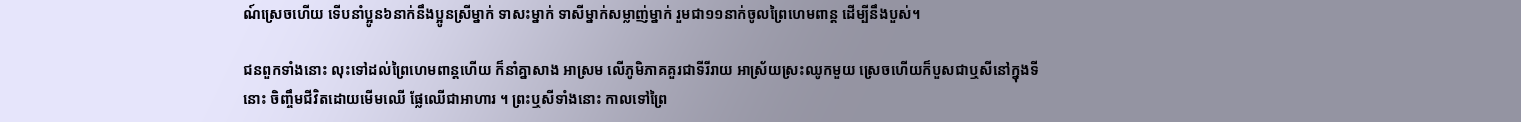ណ៍ស្រេចហើយ ទើបនាំប្អូន៦នាក់នឹងប្អូនស្រីម្នាក់ ទាសះម្នាក់ ទាសីម្នាក់សម្លាញ់ម្នាក់ រួមជា១១នាក់ចូលព្រៃហេមពាន្ត ដើម្បីនឹងបួស់។

ជនពួកទាំងនោះ លុះទៅដល់ព្រៃហេមពាន្តហើយ ក៏នាំគ្នាសាង អាស្រម លើភូមិភាគគួរជាទីរីរាយ អាស្រ័យស្រះឈូកមួយ ស្រេចហើយក៏បួសជាឬសីនៅក្នុងទីនោះ ចិញ្ចឹមជីវិតដោយមើមឈើ ផ្លែឈើជាអាហារ ។ ព្រះឬសីទាំងនោះ កាលទៅព្រៃ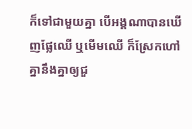ក៏ទៅជាមួយគ្នា បើអង្គណាបានឃើញផ្លែឈើ ឬមើមឈើ ក៏ស្រែកហៅគ្នានឹងគ្នាឲ្យជួ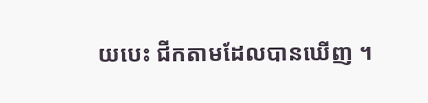យបេះ ជីកតាមដែលបានឃើញ ។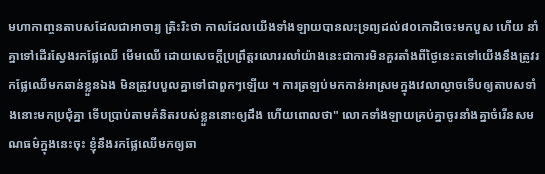មហាកាញ្ចនតាបសដែលជាអាចារ្យ ត្រិះរិះថា កាលដែលយើងទាំងឡាយបានលះទ្រព្យដល់៨០កោដិចេះមកបួស ហើយ នាំគ្នាទៅដើរស្វែងរកផ្លែឈើ មើមឈើ ដោយសេចក្តីប្រព្រឹត្តរលោររលាំយ៉ាងនេះជាការមិនគួរតាំងពីថ្ងៃនេះតទៅយើងនឹងត្រូវរកផ្លែឈើមកឆាន់ខ្លួនឯង មិនត្រូវបបួលគ្នាទៅជាពួកៗឡើយ ។ ការត្រឡប់មកកាន់អាស្រមក្នុងវេលាល្ងាចទើបឲ្យតាបសទាំងនោះមកប្រជុំគ្នា ទើបប្រាប់តាមគំនិតរបស់ខ្លួននោះឲ្យដឹង ហើយពោលថា" លោកទាំងឡាយគ្រប់គ្នាចូរនាំងគ្នាចំរើនសមណធម៌ក្នុងនេះចុះ ខ្ញុំនឹងរកផ្លែឈើមកឲ្យឆា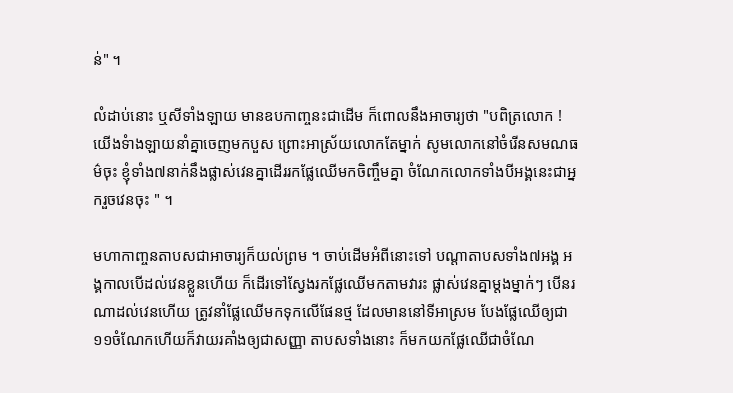ន់" ។

លំដាប់នោះ ឬសីទាំងឡាយ មានឧបកាញ្ចនះជាដើម ក៏ពោលនឹងអាចារ្យថា "បពិត្រលោក ! យើងទំាងឡាយនាំគ្នាចេញមកបួស ព្រោះអាស្រ័យលោកតែម្នាក់ សូមលោកនៅចំរើនសមណធម៌ចុះ ខ្ញុំទាំង៧នាក់នឹងផ្លាស់វេនគ្នាដើររកផ្លែឈើមកចិញ្ចឹមគ្នា ចំណែកលោកទាំងបីអង្គនេះជាអ្នករួចវេនចុះ " ។

មហាកាញ្ចនតាបសជាអាចារ្យក៏យល់ព្រម ។ ចាប់ដើមអំពីនោះទៅ បណ្តាតាបសទាំង៧អង្គ អង្គកាលបើដល់វេនខ្លួនហើយ ក៏ដើរទៅស្វែងរកផ្លែឈើមកតាមវារះ ផ្លាស់វេនគ្នាម្តងម្នាក់ៗ បើនរណាដល់វេនហើយ ត្រូវនាំផ្លែឈើមកទុកលើផែនថ្ម ដែលមាននៅទីអាស្រម បែងផ្លែឈើឲ្យជា១១ចំណែកហើយក៏វាយរគាំងឲ្យជាសញ្ញា តាបសទាំងនោះ ក៏មកយកផ្លែឈើជាចំណែ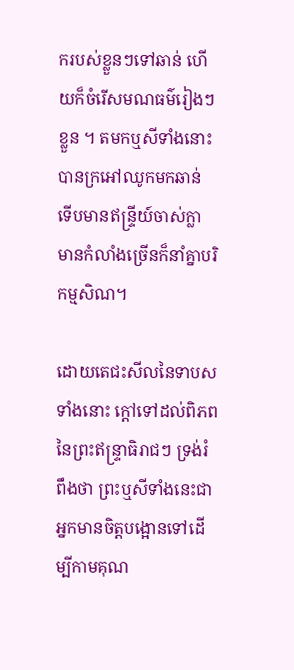ករបស់ខ្លួនៗទៅឆាន់ ហើយក៏ចំរើសមណធម៌រៀងៗខ្លួន ។ តមកឬសីទាំងនោះបានក្រអៅឈូកមកឆាន់ ទើបមានឥន្ទ្រីយ៍ចាស់ក្លា មានកំលាំងច្រើនក៏នាំគ្នាបរិកម្មសិណ។

ដោយតេជះសីលនៃទាបសទាំងនោះ ក្តៅទៅដល់ពិភពនៃព្រះឥន្ទ្រាធិរាជៗ ទ្រង់រំពឹងថា ព្រះឬសីទាំងនេះជាអ្នកមានចិត្តបង្អោនទៅដើម្បីកាមគុណ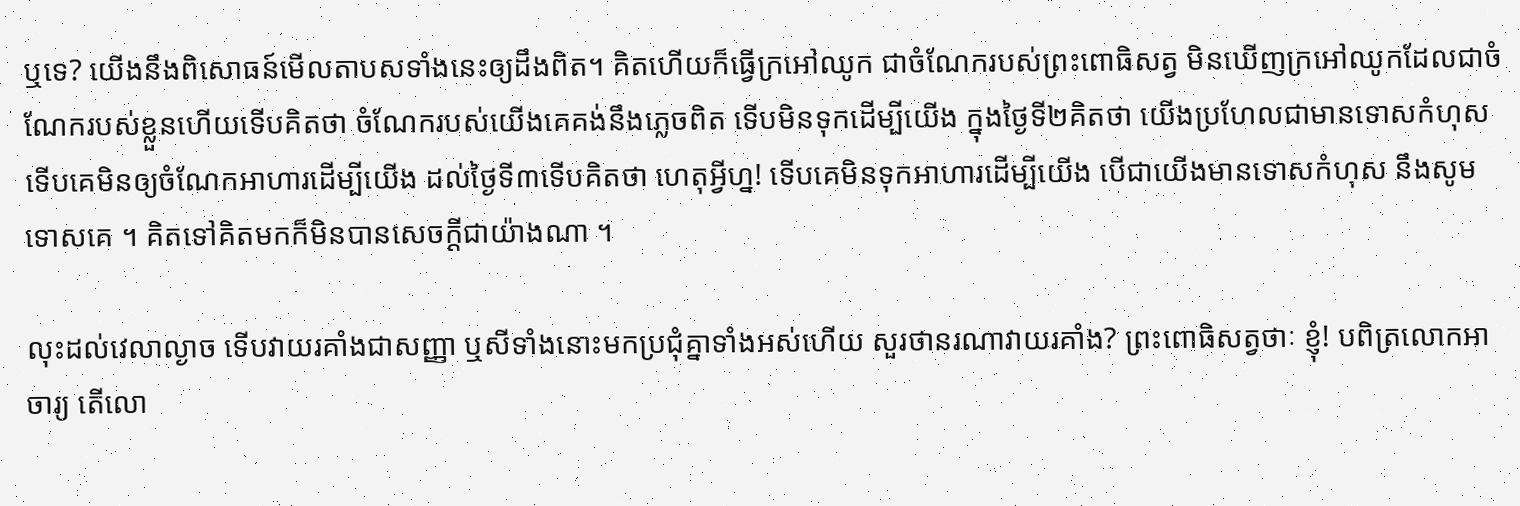ឬទេ? យើងនឹងពិសោធន៍មើលតាបសទាំងនេះឲ្យដឹងពិត។ គិតហើយក៏ធ្វើក្រអៅឈូក ជាចំណែករបស់ព្រះពោធិសត្វ មិនឃើញក្រអៅឈូកដែលជាចំណែករបស់ខ្លួនហើយទើបគិតថា ចំណែករបស់យើងគេគង់នឹងភ្លេចពិត ទើបមិនទុកដើម្បីយើង ក្នុងថ្ងៃទី២គិតថា យើងប្រហែលជាមានទោសកំហុស ទើបគេមិនឲ្យចំណែកអាហារដើម្បីយើង ដល់ថ្ងៃទី៣ទើបគិតថា ហេតុអ្វីហ្ន! ទើបគេមិនទុកអាហារដើម្បីយើង បើជាយើងមានទោសកំហុស នឹងសូមទោសគេ ។ គិតទៅគិតមកក៏មិនបានសេចក្តីជាយ៉ាងណា ។

លុះដល់វេលាល្ងាច ទើបវាយរគាំងជាសញ្ញា ឬសីទាំងនោះមកប្រជុំគ្នាទាំងអស់ហើយ សួរថានរណាវាយរគាំង? ព្រះពោធិសត្វថាៈ ខ្ញុំ! បពិត្រលោកអាចារ្យ តើលោ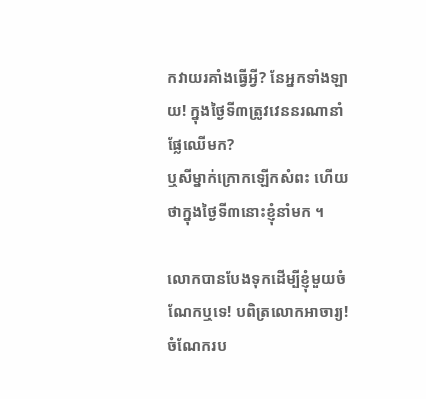កវាយរគាំងធ្វើអ្វី? នែអ្នកទាំងឡាយ! ក្នុងថ្ងៃទី៣ត្រូវវេននរណានាំផ្លែឈើមក?
ឬសីម្នាក់ក្រោកឡើកសំពះ ហើយថាក្នុងថ្ងៃទី៣នោះខ្ញុំនាំមក ។

លោកបានបែងទុកដើម្បីខ្ញុំមួយចំណែកឬទេ! បពិត្រលោកអាចារ្យ! ចំណែករប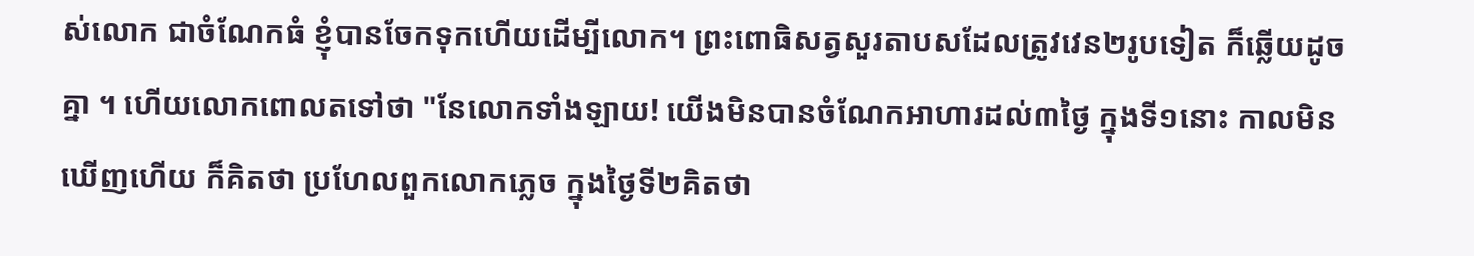ស់លោក ជាចំណែកធំ ខ្ញុំបានចែកទុកហើយដើម្បីលោក។ ព្រះពោធិសត្វសួរតាបសដែលត្រូវវេន២រូបទៀត ក៏ឆ្លើយដូចគ្នា ។ ហើយលោកពោលតទៅថា "នែលោកទាំងឡាយ! យើងមិនបានចំណែកអាហារដល់៣ថ្ងៃ ក្នុងទី១នោះ កាលមិនឃើញហើយ ក៏គិតថា ប្រហែលពួកលោកភ្លេច ក្នុងថ្ងៃទី២គិតថា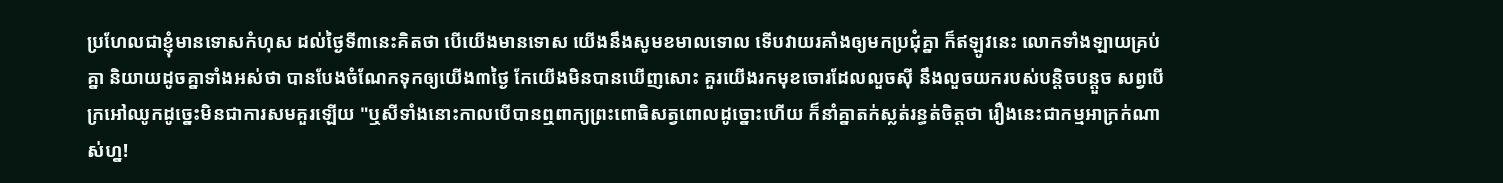ប្រហែលជាខ្ញុំមានទោសកំហុស ដល់ថ្ងៃទី៣នេះគិតថា បើយើងមានទោស យើងនឹងសូមខមាលទោល ទើបវាយរគាំងឲ្យមកប្រជុំគ្នា ក៏ឥឡូវនេះ លោកទាំងឡាយគ្រប់គ្នា និយាយដូចគ្នាទាំងអស់ថា បានបែងចំណែកទុកឲ្យយើង៣ថ្ងៃ កែយើងមិនបានឃើញសោះ គួរយើងរកមុខចោរដែលលួចស៊ី នឹងលួចយករបស់បន្តិចបន្តួច សព្វបើក្រអៅឈូកដូច្នេះមិនជាការសមគួរឡើយ "ឬសីទាំងនោះកាលបើបានឮពាក្យព្រះពោធិសត្វពោលដូច្នោះហើយ ក៏នាំគ្នាតក់ស្លត់រន្ធត់ចិត្តថា រឿងនេះជាកម្មអាក្រក់ណាស់ហ្ន!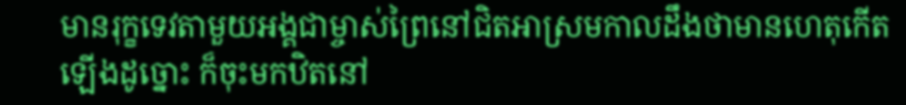មានរុក្ខទេវតាមួយអង្គជាម្ចាស់ព្រៃនៅជិតអាស្រមកាលដឹងថាមានហេតុកើតឡើងដូច្នោះ ក៏ចុះមកឋិតនៅ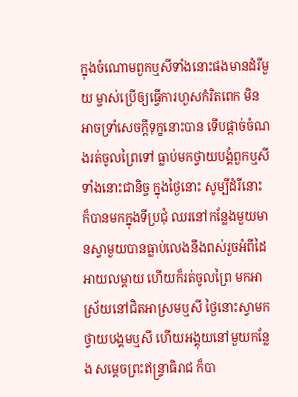ក្នុងចំណោមពួកឬសីទាំងនោះផងមានដំរីមួយ ម្ចាស់ប្រើឲ្យធ្វើការហួសកំរិតពេក មិនអាចទ្រាំសេចក្តីទុក្ខនោះបាន ទើបផ្តាច់ចំណងរត់ចូលព្រៃទៅ ធ្លាប់មកថ្វាយបង្គំពួកឬសីទាំងនោះជានិច្ច ក្នុងថ្ងៃនោះ សូម្បីដំរីនោះ ក៏បានមកក្នុងទីប្រជុំ ឈរនៅកន្លែងមួយមានស្វាមួយបានធ្លាប់លេងនឹងពស់រួចអំពីដៃអាយលម្តាយ ហើយក៏រត់ចូលព្រៃ មកអាស្រ័យនៅជិតអាស្រមឬសី ថ្ងៃនោះស្វាមកថ្វាយបង្គមឬសី ហើយអង្គុយនៅមួយកន្លែង សម្តេចព្រះឥន្ទ្រាធិរាជ ក៏បា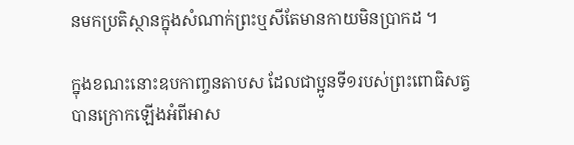នមកប្រតិស្ថានក្នុងសំណាក់ព្រះឬសីតែមានកាយមិនប្រាកដ ។

ក្នុងខណះនោះឧបកាញ្ចនតាបស ដែលជាប្អូនទី១របស់ព្រះពោធិសត្វបានក្រោកឡើងអំពីអាស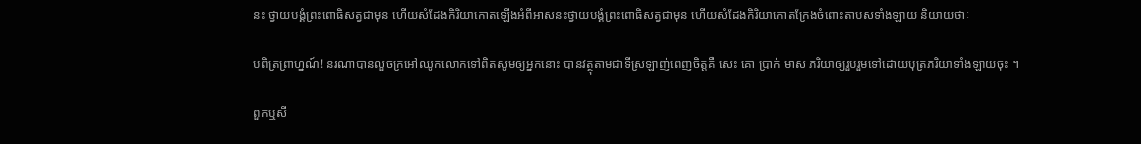នះ ថ្វាយបង្គំព្រះពោធិសត្វជាមុន ហើយសំដែងកិរិយាកោតឡើងអំពីអាសនះថ្វាយបង្គំព្រះពោធិសត្វជាមុន ហើយសំដែងកិរិយាកោតក្រែងចំពោះតាបសទាំងឡាយ និយាយថាៈ

បពិត្រព្រាហ្នណ៍! នរណាបានលួចក្រអៅឈូកលោកទៅពិតសូមឲ្យអ្នកនោះ បានវត្ថុតាមជាទីស្រឡាញ់ពេញចិត្តគឺ សេះ គោ ប្រាក់ មាស ភរិយាឲ្យរួបរួមទៅដោយបុត្រភរិយាទាំងឡាយចុះ ។

ពួកឬសី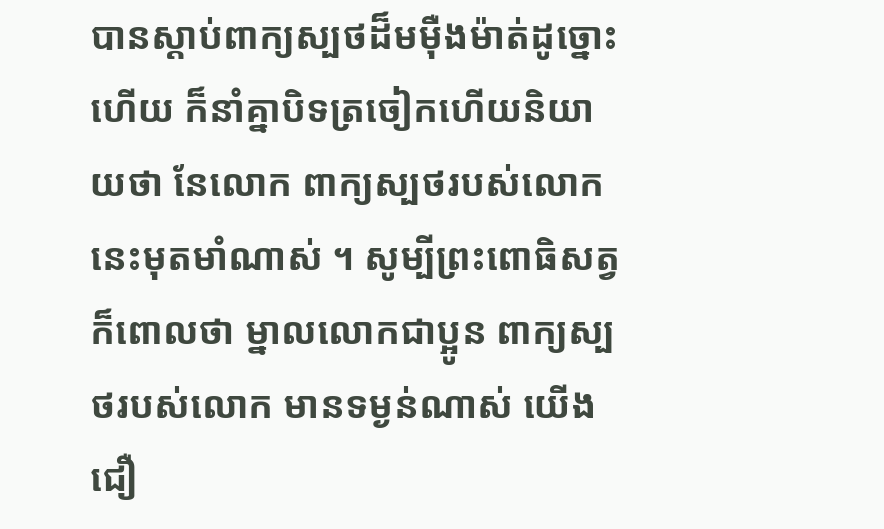បានស្តាប់ពាក្យស្បថដ៏មម៉ឺងម៉ាត់ដូច្នោះហើយ ក៏នាំគ្នាបិទត្រចៀកហើយនិយាយថា នែលោក ពាក្យស្បថរបស់លោកនេះមុតមាំណាស់ ។ សូម្បីព្រះពោធិសត្វក៏ពោលថា ម្នាលលោកជាប្អូន ពាក្យស្បថរបស់លោក មានទម្ងន់ណាស់ យើងជឿ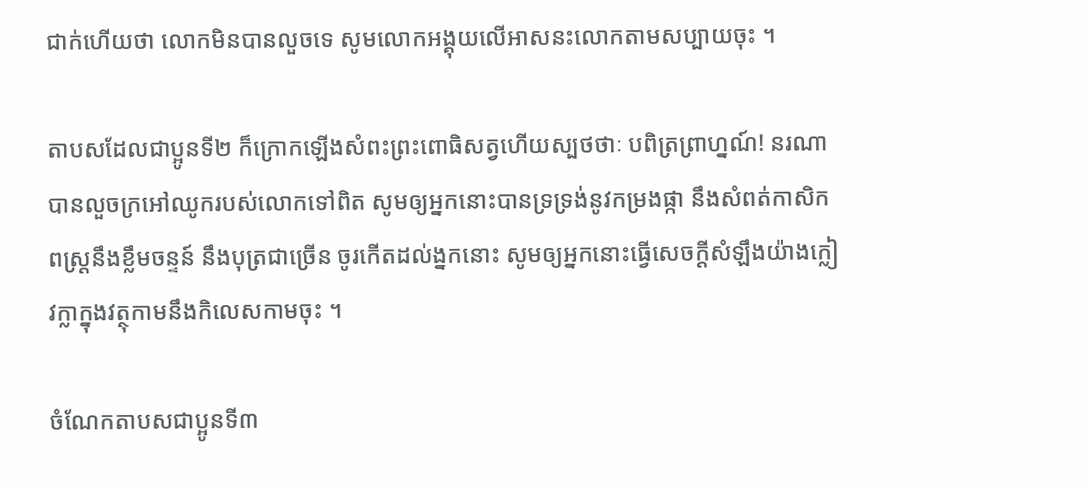ជាក់ហើយថា លោកមិនបានលួចទេ សូមលោកអង្គុយលើអាសនះលោកតាមសប្បាយចុះ ។

តាបសដែលជាប្អូនទី២ ក៏ក្រោកឡើងសំពះព្រះពោធិសត្វហើយស្បថថាៈ បពិត្រព្រាហ្នណ៍! នរណាបានលួចក្រអៅឈូករបស់លោកទៅពិត សូមឲ្យអ្នកនោះបានទ្រទ្រង់នូវកម្រងផ្កា នឹងសំពត់កាសិកពស្ត្រនឹងខ្លឹមចន្ទន៍ នឹងបុត្រជាច្រើន ចូរកើតដល់ង្នកនោះ សូមឲ្យអ្នកនោះធ្វើសេចក្តីសំឡឹងយ៉ាងក្លៀវក្លាក្នុងវត្ថុកាមនឹងកិលេសកាមចុះ ។

ចំណែកតាបសជាប្អូនទី៣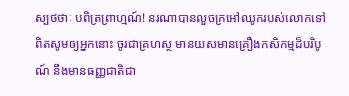ស្បថថាៈ បពិត្រព្រាហ្មណ៍! នរណាបានលួចក្រអៅឈូករបស់លោកទៅពិតសូមឲ្យអ្នកនោះ ចូរជាគ្រហស្ថ មានយសមានគ្រឿងកសិកម្មដ៏បរិបូណ៍ នឹងមានធញ្ញជាតិជា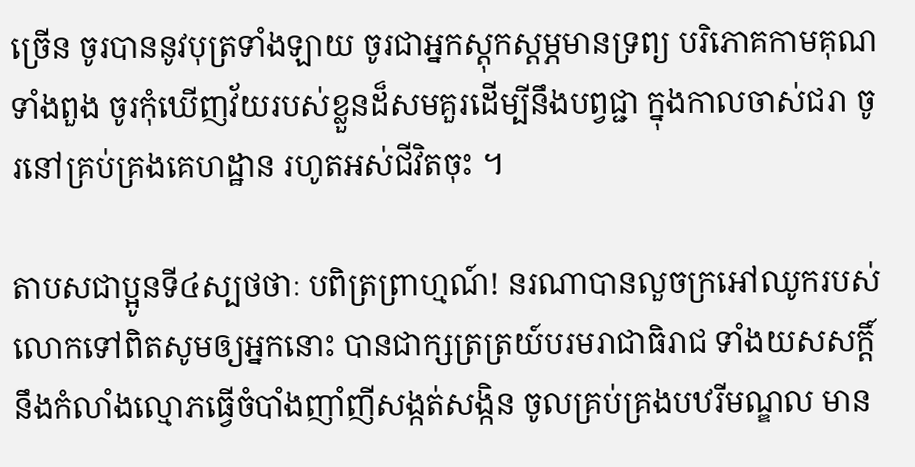ច្រើន ចូរបាននូវបុត្រទាំងឡាយ ចូរជាអ្នកស្តុកស្តម្ភមានទ្រព្យ បរិភោគកាមគុណទាំងពួង ចូរកុំឃើញវ័យរបស់ខ្លួនដ៏សមគួរដើម្បីនឹងបព្វជ្ជា ក្នុងកាលចាស់ជរា ចូរនៅគ្រប់គ្រងគេហដ្ឋាន រហូតអស់ជីវិតចុះ ។

តាបសជាប្អូនទី៤ស្បថថាៈ បពិត្រព្រាហ្មណ៍! នរណាបានលួចក្រអៅឈូករបស់លោកទៅពិតសូមឲ្យអ្នកនោះ បានជាក្សត្រត្រយ៍បរមរាជាធិរាជ ទាំងយសសក្តិ៍នឹងកំលាំងល្មោភធ្វើចំបាំងញាំញីសង្កត់សង្កិន ចូលគ្រប់គ្រងបឋរីមណ្ឌល មាន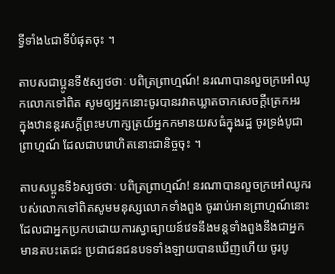ទ្វីទាំង៤ជាទីបំផុតចុះ ។

តាបសជាប្អូនទី៥ស្បថថាៈ បពិត្រព្រាហ្មណ៍! នរណាបានលួចក្រអៅឈូកលោកទៅពិត សូមឲ្យអ្នកនោះចូរបានរវាតឃ្លាតចាកសេចក្តីត្រេកអរ ក្នុងឋានន្តរសក្តិ៍ព្រះមហាក្សត្រយ៍អ្នកកមានយសធំក្នុងរដ្ឋ ចូរទ្រង់បូជាព្រាហ្មណ៍ ដែលជាបរោហិតនោះជានិច្ចចុះ ។

តាបសប្អូនទី៦ស្បថថាៈ បពិត្រព្រាហ្មណ៍! នរណាបានលួចក្រអៅឈូករបស់លោកទៅពិតសូមមនុស្សលោកទាំងពួង ចូររាប់អានព្រាហ្មណ៍នោះ ដែលជាអ្នកប្រកបដោយការស្វាធ្យាយន៍វេទនឹងមន្តទាំងពួងនឹងជាអ្នកមានតបះតេជះ ប្រជាជនជនបទទាំងឡាយបានឃើញហើយ ចូរបូ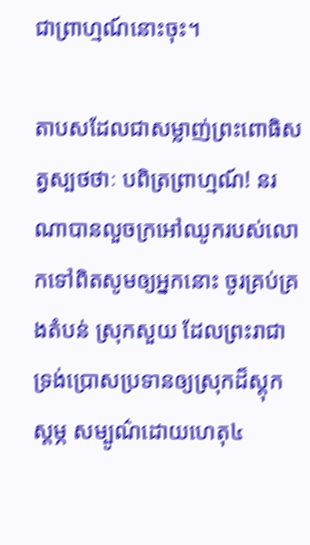ជាព្រាហ្មណ៍នោះចុះ។

តាបសដែលជាសម្លាញ់ព្រះពោធិសត្វស្បថថាៈ បពិត្រព្រាហ្មណ៍! នរណាបានលួចក្រអៅឈូករបស់លោកទៅពិតសូមឲ្យអ្នកនោះ ចូរគ្រប់គ្រងតំបន់ ស្រុកសួយ ដែលព្រះរាជាទ្រង់ប្រោសប្រទានឲ្យស្រុកដ៏ស្តុកស្តម្ភ សម្បូណ៌ដោយហេតុ៤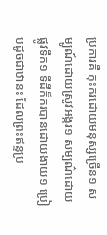ប្រការគឺ កុះករដោយមនុស្សច្រើន១ សម្បូណ៍ដោយស្រូវអង្ករ១ សម្បណ៌ដោយផ្លូវទឹក១ ទីដីក៏ករបានដោយងាយ១ ប្រៀបដូចជាឋានះ ដែលព្រះឥន្ទប្រ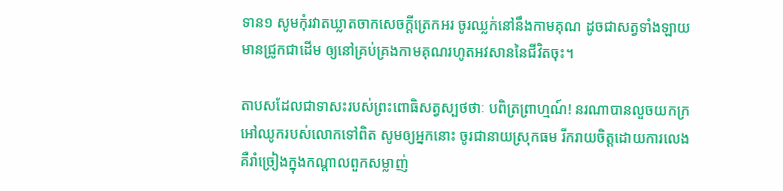ទាន១ សូមកុំរវាតឃ្លាតចាកសេចក្តីត្រេកអរ ចូរឈ្លក់នៅនឹងកាមគុណ ដូចជាសត្វទាំងឡាយ មានជ្រូកជាដើម ឲ្យនៅគ្រប់គ្រងកាមគុណរហូតអវសាននៃជីវិតចុះ។

តាបសដែលជាទាសះរបស់ព្រះពោធិសត្វស្បថថាៈ បពិត្រព្រាហ្មណ៍! នរណាបានលួចយកក្រអៅឈូករបស់លោកទៅពិត សូមឲ្យអ្នកនោះ ចូរជានាយស្រុកធម រីករាយចិត្តដោយការលេងគឺរាំច្រៀងក្នុងកណ្តាលពួកសម្លាញ់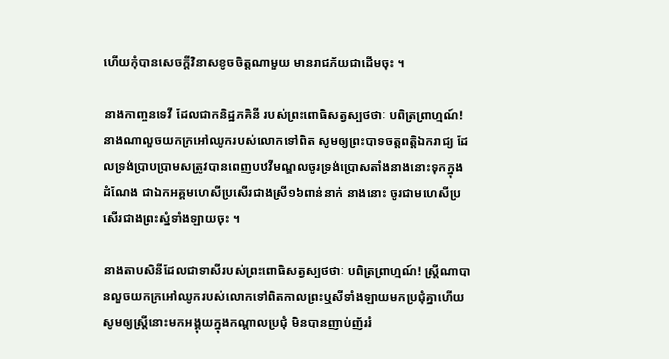ហើយកុំបានសេចក្តីវិនាសខូចចិត្តណាមួយ មានរាជភ័យជាដើមចុះ ។

នាងកាញ្ចនទេវី ដែលជាកនិដ្ឋភគិនី របស់ព្រះពោធិសត្វស្បថថាៈ បពិត្រព្រាហ្មណ៍! នាងណាលួចយកក្រអៅឈូករបស់លោកទៅពិត សូមឲ្យព្រះបាទចត្តពត្តិឯករាជ្យ ដែលទ្រង់ប្រាបប្រាមសត្រូវបានពេញបឋវីមណ្ឌលចូរទ្រង់ប្រោសតាំងនាងនោះទុកក្នុងដំណែង ជាឯកអគ្គមហេសីប្រសើរជាងស្រី១៦ពាន់នាក់ នាងនោះ ចូរជាមហេសីប្រសើរជាងព្រះស្នំទាំងឡាយចុះ ។

នាងតាបសិនីដែលជាទាសីរបស់ព្រះពោធិសត្វស្បថថាៈ បពិត្រព្រាហ្មណ៍! ស្រ្តីណាបានលួចយកក្រអៅឈូករបស់លោកទៅពិតកាលព្រះឬសីទាំងឡាយមកប្រជុំគ្នាហើយ សូមឲ្យស្ត្រីនោះមកអង្គុយក្នុងកណ្តាលប្រជុំ មិនបានញាប់ញ័ររំ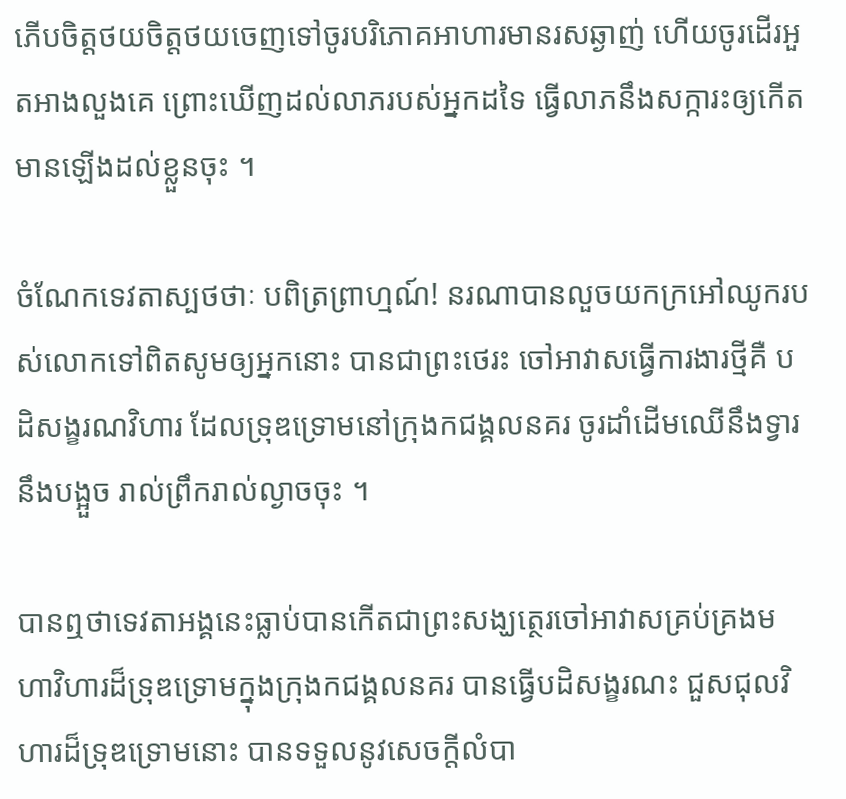ភើបចិត្តថយចិត្តថយចេញទៅចូរបរិភោគអាហារមានរសឆ្ងាញ់ ហើយចូរដើរអួតអាងលួងគេ ព្រោះឃើញដល់លាភរបស់អ្នកដទៃ ធ្វើលាភនឹងសក្ការះឲ្យកើតមានឡើងដល់ខ្លួនចុះ ។

ចំណែកទេវតាស្បថថាៈ បពិត្រព្រាហ្មណ៍! នរណាបានលួចយកក្រអៅឈូករបស់លោកទៅពិតសូមឲ្យអ្នកនោះ បានជាព្រះថេរះ ចៅអាវាសធ្វើការងារថ្មីគឺ បដិសង្ខរណវិហារ ដែលទ្រុឌទ្រោមនៅក្រុងកជង្គលនគរ ចូរដាំដើមឈើនឹងទ្វារនឹងបង្អួច រាល់ព្រឹករាល់ល្ងាចចុះ ។

បានឮថាទេវតាអង្គនេះធ្លាប់បានកើតជាព្រះសង្ឃត្ថេរចៅអាវាសគ្រប់គ្រងមហាវិហារដ៏ទ្រុឌទ្រោមក្នុងក្រុងកជង្គលនគរ បានធ្វើបដិសង្ខរណះ ជួសជុលវិហារដ៏ទ្រុឌទ្រោមនោះ បានទទួលនូវសេចក្តីលំបា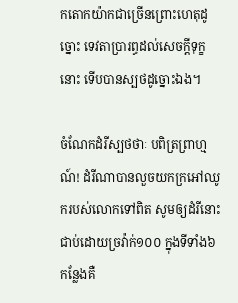កតោកយ៉ាកជាច្រើនព្រោះហេតុដូច្នោះ ទេវតាប្រារព្ធដល់សេចក្តីទុក្ខនោះ ទើបបានស្បថដូច្នោះឯង។

ចំណែកដំរីស្បថថាៈ បពិត្រព្រាហ្មណ៍! ដំរីណាបានលួចយកក្រអៅឈូករបស់លោកទៅពិត សូមឲ្យដំរីនោះ ជាប់ដោយច្រវ៉ាក់១០០ ក្នុងទីទាំង៦កន្លែងគឺ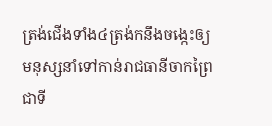ត្រង់ជើងទាំង៤ត្រង់កនឹងចង្កេះឲ្យមនុស្សនាំទៅកាន់រាជធានីចាកព្រៃជាទី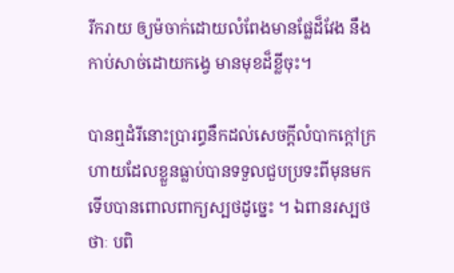រីករាយ ឲ្យម៉ចាក់ដោយលំពែងមានផ្លែដ៏វែង នឹងកាប់សាច់ដោយកង្វេ មានមុខដ៏ខ្លីចុះ។

បានឮដំរីនោះប្រារព្ធនឹកដល់សេចក្តីលំបាកក្តៅក្រហាយដែលខ្លួនធ្លាប់បានទទួលជួបប្រទះពីមុនមក ទើបបានពោលពាក្យស្បថដូច្នេះ ។ ឯពានរស្បថថាៈ បពិ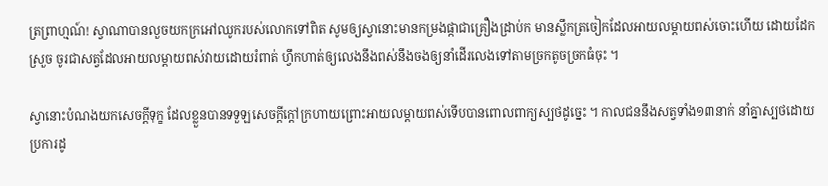ត្រព្រាហ្មណ៍! ស្វាណាបានលួចយកក្រអៅឈូករបស់លោកទៅពិត សូមឲ្យស្វានោះមានកម្រងផ្កាជាគ្រឿងដ្រាប់ក មានស្លឹកត្រចៀកដែលអាយលម្តាយពស់ចោះហើយ ដោយដែកស្រួច ចូរជាសត្វដែលអាយលម្តាយពស់វាយដោយរំពាត់ ហ្វឹកហាត់ឲ្យលេងនឹងពស់នឹងចងឲ្យនាំដើរលេងទៅតាមច្រកតូចច្រកធំចុះ ។

ស្វានោះបំណងយកសេចក្តីទុក្ខ ដែលខ្លួនបានទទួឡសេចក្តីក្តៅក្រហាយព្រោះអាយលម្តាយពស់ទើបបានពោលពាក្យស្បថដូច្នេះ ។ កាលជននឹងសត្វទាំង១៣នាក់ នាំគ្នាស្បថដោយប្រការដូ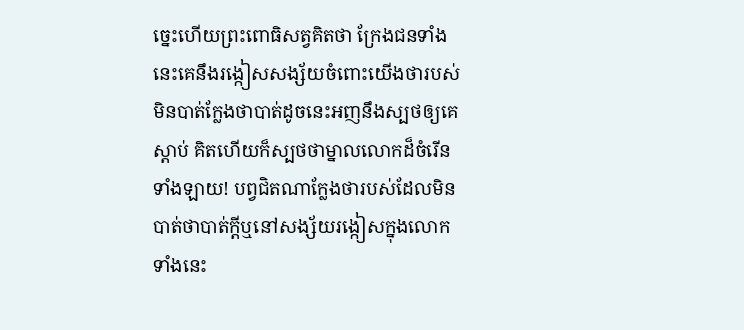ច្នេះហើយព្រះពោធិសត្វគិតថា ក្រែងជនទាំងនេះគេនឹងរង្កៀសសង្ស័យចំពោះយើងថារបស់មិនបាត់ក្លែងថាបាត់ដូចនេះអញនឹងស្បថឲ្យគេស្តាប់ គិតហើយក៏ស្បថថាម្នាលលោកដ៏ចំរើនទាំងឡាយ! បព្វជិតណាក្លែងថារបស់ដែលមិនបាត់ថាបាត់ក្តីឬនៅសង្ស័យរង្កៀសក្នុងលោកទាំងនេះ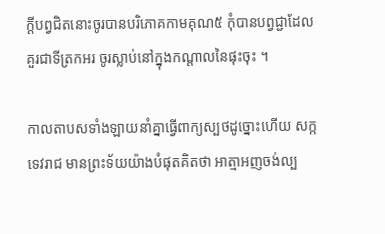ក្តីបព្វជិតនោះចូរបានបរិភោគកាមគុណ៥ កុំបានបព្វជ្ជាដែលគួរជាទីត្រកអរ ចូរស្លាប់នៅក្នុងកណ្តាលនៃផុះចុះ ។

កាលតាបសទាំងឡាយនាំគ្នាធ្វើពាក្យស្បថដូច្នោះហើយ សក្កទេវរាជ មានព្រះទ័យយ៉ាងបំផុតគិតថា អាត្មាអញចង់ល្ប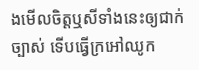ងមើលចិត្តឬសីទាំងនេះឲ្យជាក់ច្បាស់ ទើបធ្វើក្រអៅឈូក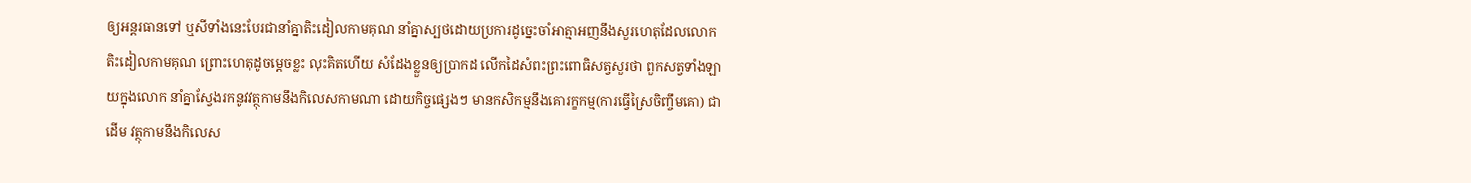ឲ្យអន្តរធានទៅ ឬសីទាំងនេះបែរជានាំគ្នាតិះដៀលកាមគុណ នាំគ្នាស្បថដោយប្រការដូច្នេះចាំអាត្មាអញនឹងសួរហេតុដែលលោកតិះដៀលកាមគុណ ព្រោះហេតុដូចម្តេចខ្លះ លុះគិតហើយ សំដែងខ្លួនឲ្យបា្រកដ លើកដៃសំពះព្រះពោធិសត្វសួរថា ពួកសត្វទាំងឡាយក្នុងលោក នាំគ្នាស្វែងរកនូវវត្ថុកាមនឹងកិលេសកាមណា ដោយកិច្ចផ្សេងៗ មានកសិកម្មនឹងគោរក្ខកម្ម(ការធ្វើស្រៃចិញ្ចឹមគោ) ជាដើម វត្ថុកាមនឹងកិលេស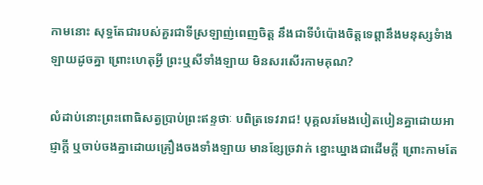កាមនោះ សុទ្ធតែជារបស់គួរជាទីស្រឡាញ់ពេញចិត្ត នឹងជាទីបំប៉ោងចិត្តទេព្តានឹងមនុស្សទំាងឡាយដូចគ្នា ព្រោះហេតុអ្វី ព្រះឬសីទាំងឡាយ មិនសរសើរកាមគុណ?

លំដាប់នោះព្រះពោធិសត្វប្រាប់ព្រះឥន្ទថាៈ បពិត្រទេវរាជ! បុគ្គលរមែងបៀតបៀនគ្នាដោយអាជ្ញាក្តី ឬចាប់ចងគ្នាដោយគ្រឿងចងទាំងឡាយ មានខ្សែច្រវាក់ ខ្នោះឃ្នាងជាដើមក្តី ព្រោះកាមតែ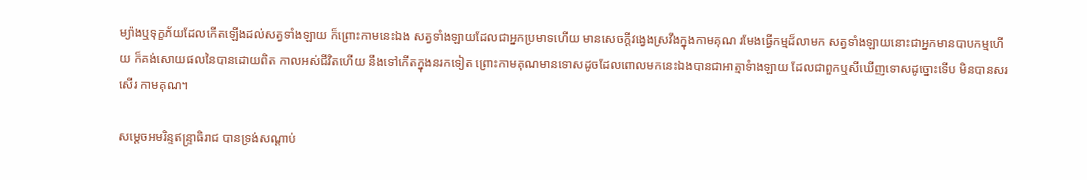ម្យ៉ាងឬទុក្ខភ័យដែលកើតឡើងដល់សត្វទាំងឡាយ ក៏ព្រោះកាមនេះឯង សត្វទាំងឡាយដែលជាអ្នកប្រមាទហើយ មានសេចក្តីវង្វេងស្រវឹងក្នុងកាមគុណ រមែងធ្វើកម្មដ៏លាមក សត្វទាំងឡាយនោះជាអ្នកមានបាបកម្មហើយ ក៏គង់សោយផលនៃបានដោយពិត កាលអស់ជីវិតហើយ នឹងទៅកើតក្នុងនរកទៀត ព្រោះកាមគុណមានទោសដូចដែលពោលមកនេះឯងបានជាអាត្មាទំាងឡាយ ដែលជាពួកឬសីឃើញទោសដូច្នោះទើប មិនបានសរសើរ កាមគុណ។

សម្តេចអមរិន្ទឥន្រ្ទាធិរាជ បានទ្រង់សណ្តាប់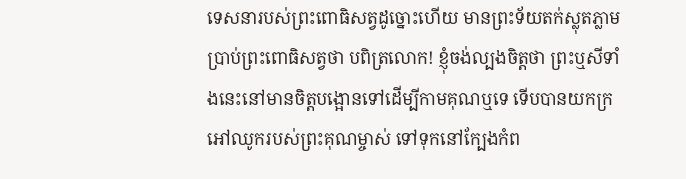ទេសនារបស់ព្រះពោធិសត្វដូច្នោះហើយ មានព្រះទ័យតក់ស្លុតភ្លាមប្រាប់ព្រះពោធិសត្វថា បពិត្រលោក! ខ្ញុំចង់ល្បងចិត្តថា ព្រះឬសីទាំងនេះនៅមានចិត្តបង្អោនទៅដើម្បីកាមគុណឬទេ ទើបបានយកក្រអៅឈូករបស់ព្រះគុណម្ចាស់ ទៅទុកនៅក្បែងកំព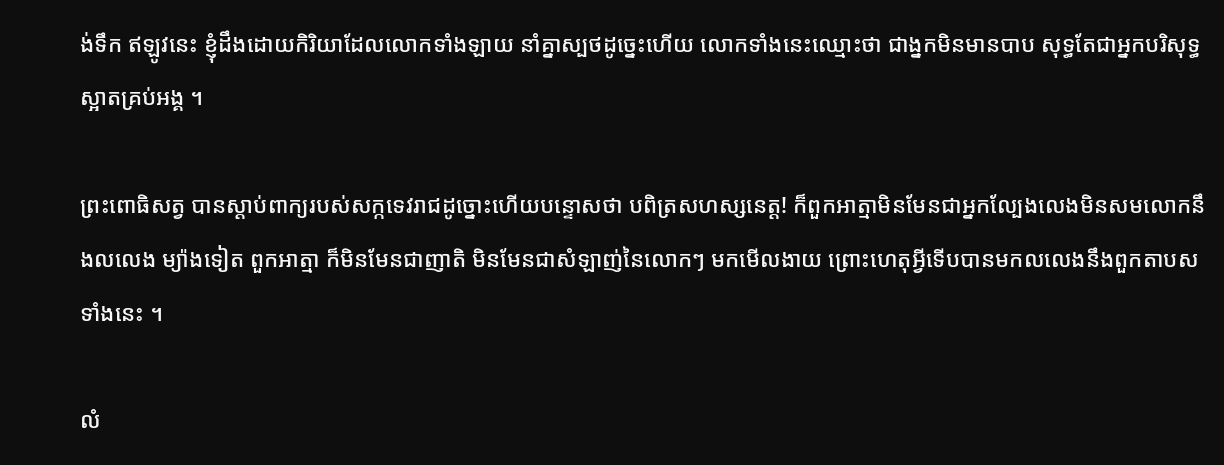ង់ទឹក ឥឡូវនេះ ខ្ញុំដឹងដោយកិរិយាដែលលោកទាំងឡាយ នាំគ្នាស្បថដូច្នេះហើយ លោកទាំងនេះឈ្មោះថា ជាង្នកមិនមានបាប សុទ្ធតែជាអ្នកបរិសុទ្ធស្អាតគ្រប់អង្គ ។

ព្រះពោធិសត្វ បានស្តាប់ពាក្យរបស់សក្កទេវរាជដូច្នោះហើយបន្ទោសថា បពិត្រសហស្សនេត្ត! ក៏ពួកអាត្មាមិនមែនជាអ្នកល្បែងលេងមិនសមលោកនឹងលលេង ម្យ៉ាងទៀត ពួកអាត្មា ក៏មិនមែនជាញាតិ មិនមែនជាសំឡាញ់នៃលោកៗ មកមើលងាយ ព្រោះហេតុអ្វីទើបបានមកលលេងនឹងពួកតាបសទាំងនេះ ។

លំ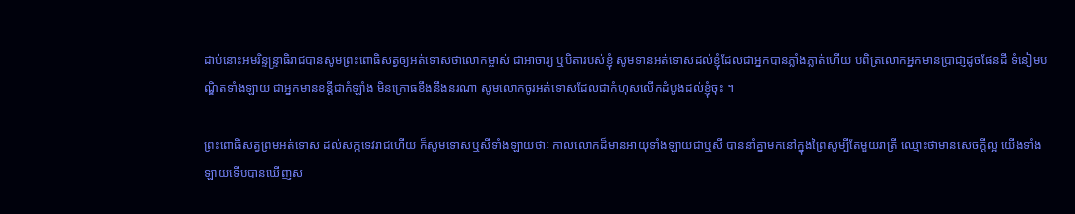ដាប់នោះអមរិន្ទន្ទ្រាធិរាជបានសូមព្រះពោធិសត្វឲ្យអត់ទោសថាលោកម្ចាស់ ជាអាចារ្យ ឬបិតារបស់ខ្ញុំ សូមទានអត់ទោសដល់ខ្ញុំដែលជាអ្នកបានភ្លាំងភ្លាត់ហើយ បពិត្រលោកអ្នកមានប្រាជា្ញដូចផែនដី ទំនៀមបណ្ឌិតទាំងឡាយ ជាអ្នកមានខន្តីជាកំឡាំង មិនក្រោធខឹងនឹងនរណា សូមលោកចូរអត់ទោសដែលជាកំហុសលើកដំបូងដល់ខ្ញុំចុះ ។

ព្រះពោធិសត្វព្រមអត់ទោស ដល់សក្កទេវរាជហើយ ក៏សូមទោសឬសីទាំងឡាយថាៈ កាលលោកដ៏មានអាយុទាំងឡាយជាឬសី បាននាំគ្នាមកនៅក្នុងព្រៃសូម្បីតែមួយរាត្រី ឈ្មោះថាមានសេចក្តីល្អ យើងទាំងឡាយទើបបានឃើញស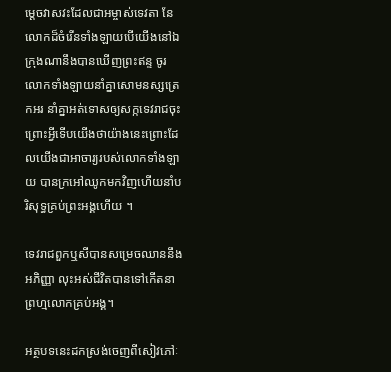ម្តេចវាសវះដែលជាអម្ចាស់ទេវតា នែលោកដ៏ចំរើនទាំងឡាយបើយើងនៅឯក្រុងណានឹងបានឃើញព្រះឥន្ទ ចូរលោកទាំងឡាយនាំគ្នាសោមនស្សត្រេកអរ នាំគ្នាអត់ទោសឲ្យសក្កទេវរាជចុះ ព្រោះអ្វីទើបយើងថាយ៉ាងនេះព្រោះដែលយើងជាអាចារ្យរបស់លោកទាំងឡាយ បានក្រអៅឈូកមកវិញហើយនាំបរិសុទ្ធគ្រប់ព្រះអង្គហើយ ។

ទេវរាជពួកឬសីបានសម្រេចឈាននឹងអភិញ្ញា លុះអស់ជីវិតបានទៅកើតនាព្រហ្មលោកគ្រប់អង្គ។

អត្ថបទនេះដកស្រង់ចេញពីសៀវភៅៈ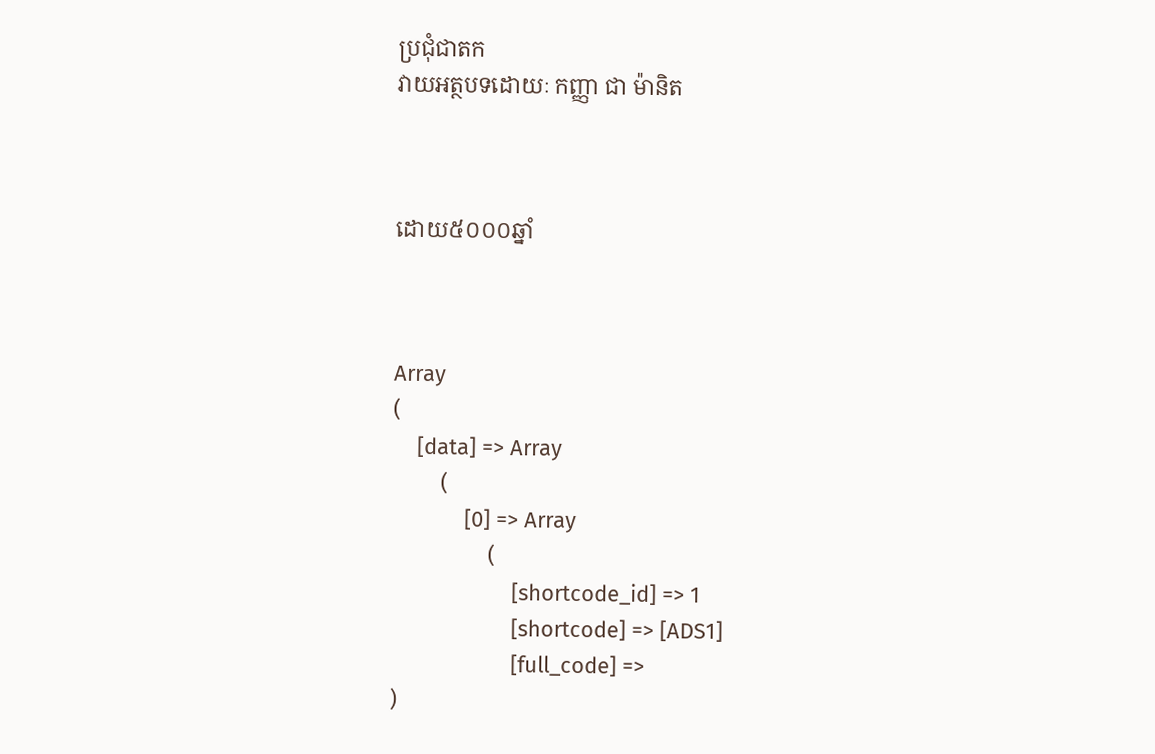ប្រជុំជាតក
វាយអត្ថបទដោយៈ កញ្ញា ជា ម៉ានិត



ដោយ៥០០០ឆ្នាំ



Array
(
    [data] => Array
        (
            [0] => Array
                (
                    [shortcode_id] => 1
                    [shortcode] => [ADS1]
                    [full_code] =>
)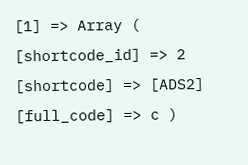[1] => Array ( [shortcode_id] => 2 [shortcode] => [ADS2] [full_code] => c )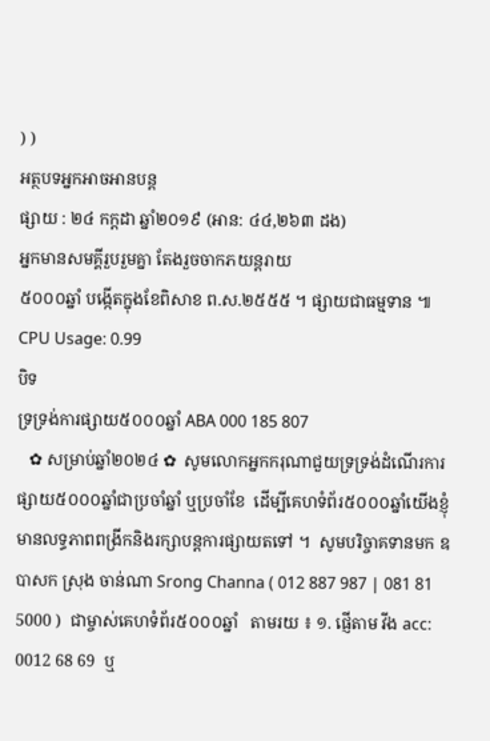) )
អត្ថបទអ្នកអាចអានបន្ត
ផ្សាយ : ២៤ កក្តដា ឆ្នាំ២០១៩ (អាន: ៤៤,២៦៣ ដង)
អ្នកមានសមគ្គីរួបរួមគ្នា តែងរួចចាកភយន្តរាយ
៥០០០ឆ្នាំ បង្កើតក្នុងខែពិសាខ ព.ស.២៥៥៥ ។ ផ្សាយជាធម្មទាន ៕
CPU Usage: 0.99
បិទ
ទ្រទ្រង់ការផ្សាយ៥០០០ឆ្នាំ ABA 000 185 807
   ✿ សម្រាប់ឆ្នាំ២០២៤ ✿  សូមលោកអ្នកករុណាជួយទ្រទ្រង់ដំណើរការផ្សាយ៥០០០ឆ្នាំជាប្រចាំឆ្នាំ ឬប្រចាំខែ  ដើម្បីគេហទំព័រ៥០០០ឆ្នាំយើងខ្ញុំមានលទ្ធភាពពង្រីកនិងរក្សាបន្តការផ្សាយតទៅ ។  សូមបរិច្ចាគទានមក ឧបាសក ស្រុង ចាន់ណា Srong Channa ( 012 887 987 | 081 81 5000 )  ជាម្ចាស់គេហទំព័រ៥០០០ឆ្នាំ   តាមរយ ៖ ១. ផ្ញើតាម វីង acc: 0012 68 69  ឬ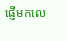ផ្ញើមកលេ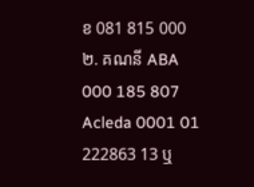ខ 081 815 000 ២. គណនី ABA 000 185 807 Acleda 0001 01 222863 13 ឬ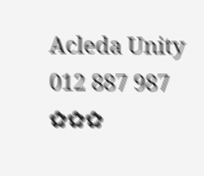Acleda Unity 012 887 987  ✿✿✿